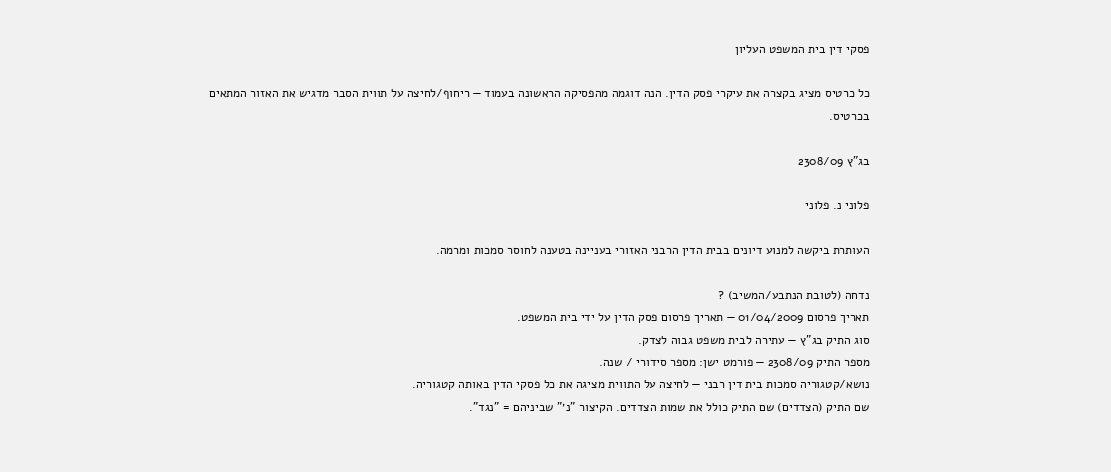פסקי דין בית המשפט העליון

כל כרטיס מציג בקצרה את עיקרי פסק הדין. הנה דוגמה מהפסיקה הראשונה בעמוד — ריחוף/לחיצה על תווית הסבר מדגיש את האזור המתאים בכרטיס.

בג"ץ 2308/09

פלוני נ. פלוני

העותרת ביקשה למנוע דיונים בבית הדין הרבני האזורי בעניינה בטענה לחוסר סמכות ומרמה.

נדחה (לטובת הנתבע/המשיב) ?
תאריך פרסום 01/04/2009 — תאריך פרסום פסק הדין על ידי בית המשפט.
סוג התיק בג"ץ — עתירה לבית משפט גבוה לצדק.
מספר התיק 2308/09 — פורמט ישן: מספר סידורי / שנה.
נושא/קטגוריה סמכות בית דין רבני — לחיצה על התווית מציגה את כל פסקי הדין באותה קטגוריה.
שם התיק (הצדדים) שם התיק כולל את שמות הצדדים. הקיצור "נ׳" שביניהם = "נגד".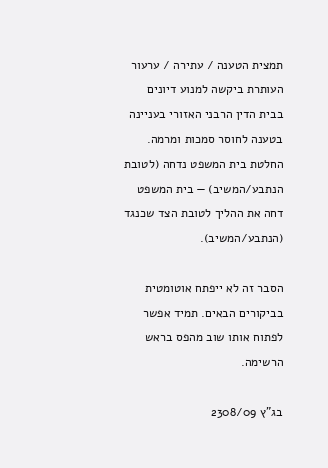תמצית הטענה / עתירה / ערעור העותרת ביקשה למנוע דיונים בבית הדין הרבני האזורי בעניינה בטענה לחוסר סמכות ומרמה.
החלטת בית המשפט נדחה (לטובת הנתבע/המשיב) — בית המשפט דחה את ההליך לטובת הצד שכנגד (הנתבע/המשיב).

הסבר זה לא ייפתח אוטומטית בביקורים הבאים. תמיד אפשר לפתוח אותו שוב מהפס בראש הרשימה.

בג"ץ 2308/09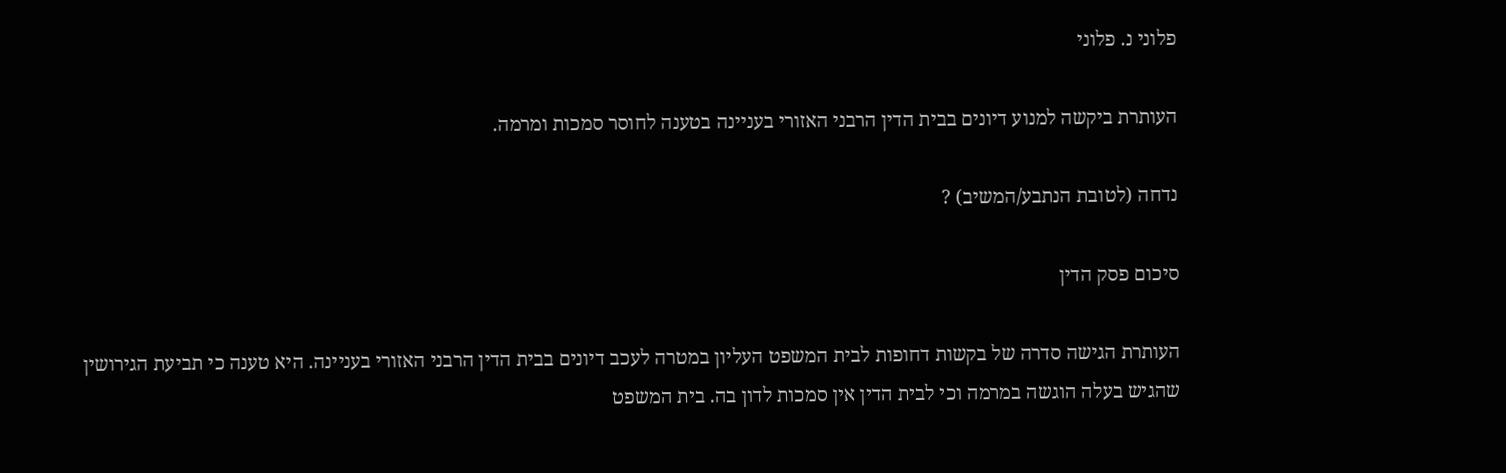פלוני נ. פלוני

העותרת ביקשה למנוע דיונים בבית הדין הרבני האזורי בעניינה בטענה לחוסר סמכות ומרמה.

נדחה (לטובת הנתבע/המשיב) ?

סיכום פסק הדין

העותרת הגישה סדרה של בקשות דחופות לבית המשפט העליון במטרה לעכב דיונים בבית הדין הרבני האזורי בעניינה. היא טענה כי תביעת הגירושין שהגיש בעלה הוגשה במרמה וכי לבית הדין אין סמכות לדון בה. בית המשפט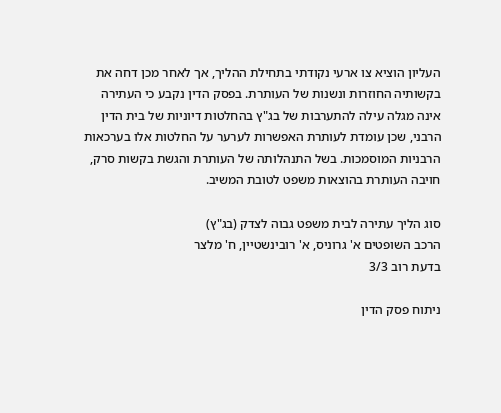העליון הוציא צו ארעי נקודתי בתחילת ההליך, אך לאחר מכן דחה את בקשותיה החוזרות ונשנות של העותרת. בפסק הדין נקבע כי העתירה אינה מגלה עילה להתערבות של בג"ץ בהחלטות דיוניות של בית הדין הרבני, שכן עומדת לעותרת האפשרות לערער על החלטות אלו בערכאות הרבניות המוסמכות. בשל התנהלותה של העותרת והגשת בקשות סרק, חויבה העותרת בהוצאות משפט לטובת המשיב.

סוג הליך עתירה לבית משפט גבוה לצדק (בג"ץ)
הרכב השופטים א' גרוניס, א' רובינשטיין, ח' מלצר
בדעת רוב 3/3

ניתוח פסק הדין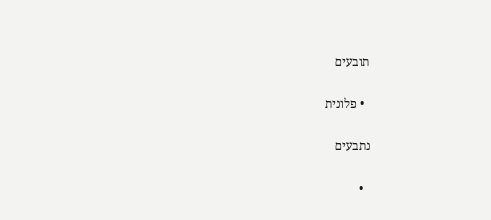תובעים

  • פלונית

נתבעים

  •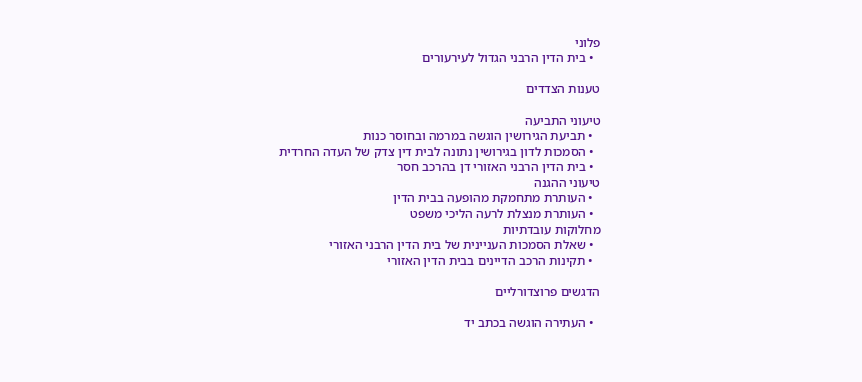פלוני
  • בית הדין הרבני הגדול לעירעורים

טענות הצדדים

טיעוני התביעה
  • תביעת הגירושין הוגשה במרמה ובחוסר כנות
  • הסמכות לדון בגירושין נתונה לבית דין צדק של העדה החרדית
  • בית הדין הרבני האזורי דן בהרכב חסר
טיעוני ההגנה
  • העותרת מתחמקת מהופעה בבית הדין
  • העותרת מנצלת לרעה הליכי משפט
מחלוקות עובדתיות
  • שאלת הסמכות העניינית של בית הדין הרבני האזורי
  • תקינות הרכב הדיינים בבית הדין האזורי

הדגשים פרוצדורליים

  • העתירה הוגשה בכתב יד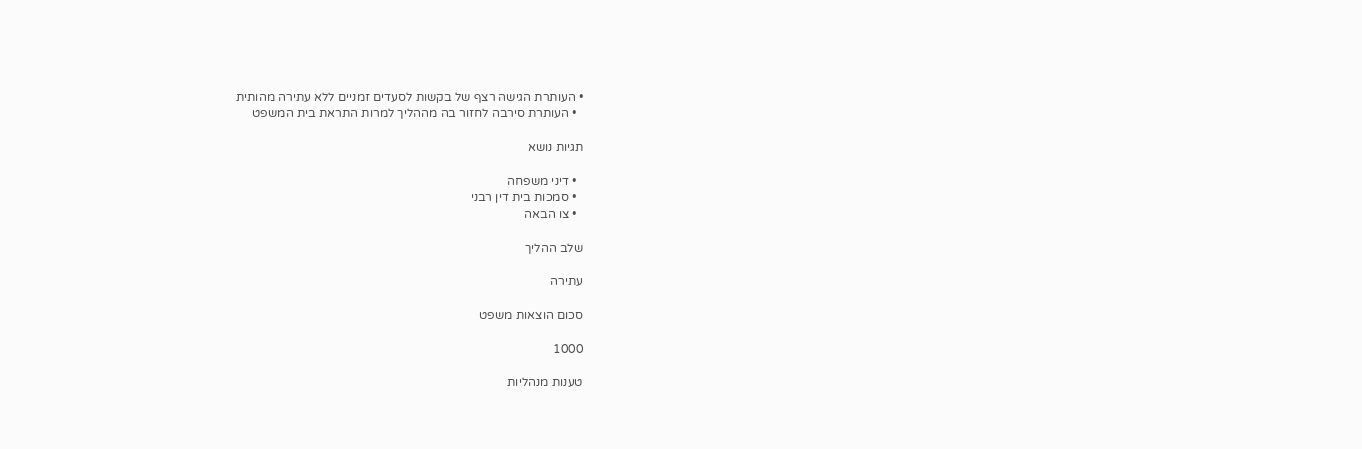• העותרת הגישה רצף של בקשות לסעדים זמניים ללא עתירה מהותית
  • העותרת סירבה לחזור בה מההליך למרות התראת בית המשפט

תגיות נושא

  • דיני משפחה
  • סמכות בית דין רבני
  • צו הבאה

שלב ההליך

עתירה

סכום הוצאות משפט

1000

טענות מנהליות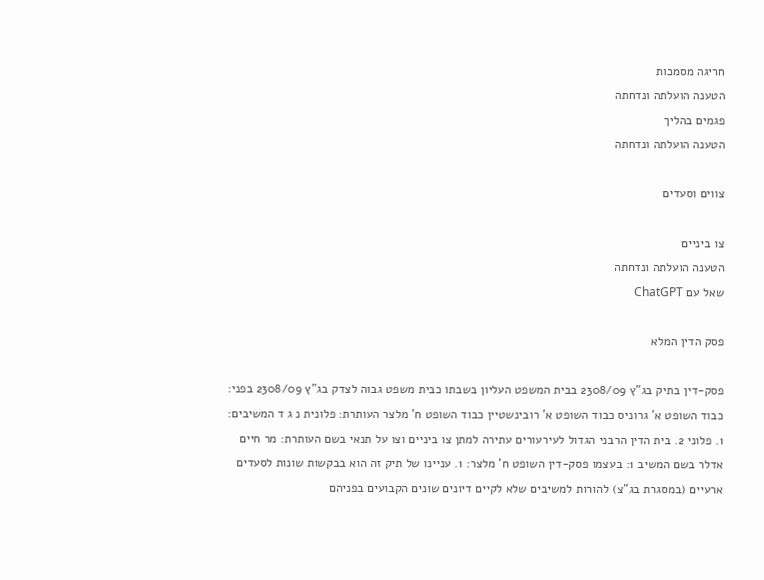חריגה מסמכות
הטענה הועלתה ונדחתה
פגמים בהליך
הטענה הועלתה ונדחתה

צווים וסעדים

צו ביניים
הטענה הועלתה ונדחתה
שאל עם ChatGPT

פסק הדין המלא

פסק-דין בתיק בג"ץ 2308/09 בבית המשפט העליון בשבתו כבית משפט גבוה לצדק בג"ץ 2308/09 בפני: כבוד השופט א' גרוניס כבוד השופט א' רובינשטיין כבוד השופט ח' מלצר העותרת: פלונית נ ג ד המשיבים: 1. פלוני 2. בית הדין הרבני הגדול לעירעורים עתירה למתן צו ביניים וצו על תנאי בשם העותרת: מר חיים אדלר בשם המשיב 1: בעצמו פסק-דין השופט ח' מלצר: 1. עניינו של תיק זה הוא בבקשות שונות לסעדים ארעיים (במסגרת בג"צ) להורות למשיבים שלא לקיים דיונים שונים הקבועים בפניהם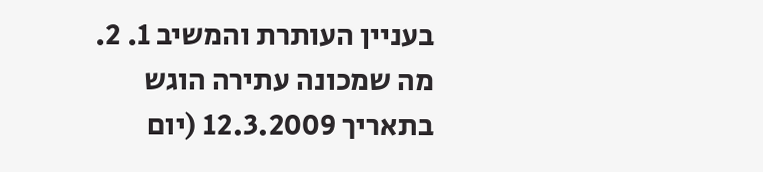בעניין העותרת והמשיב 1. 2. מה שמכונה עתירה הוגש בתאריך 12.3.2009 (יום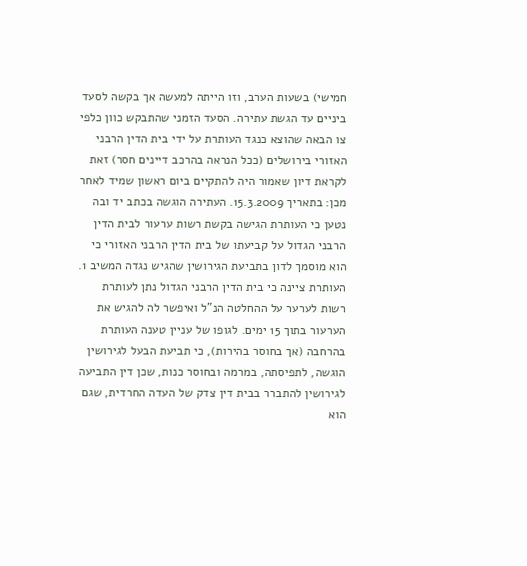חמישי) בשעות הערב, וזו הייתה למעשה אך בקשה לסעד ביניים עד הגשת עתירה. הסעד הזמני שהתבקש כוון כלפי צו הבאה שהוצא כנגד העותרת על ידי בית הדין הרבני האזורי בירושלים (ככל הנראה בהרכב דיינים חסר) זאת לקראת דיון שאמור היה להתקיים ביום ראשון שמיד לאחר מכן: בתאריך 15.3.2009. העתירה הוגשה בכתב יד ובה נטען כי העותרת הגישה בקשת רשות ערעור לבית הדין הרבני הגדול על קביעתו של בית הדין הרבני האזורי כי הוא מוסמך לדון בתביעת הגירושין שהגיש נגדה המשיב 1. העותרת ציינה כי בית הדין הרבני הגדול נתן לעותרת רשות לערער על ההחלטה הנ"ל ואיפשר לה להגיש את הערעור בתוך 15 ימים. לגופו של עניין טענה העותרת בהרחבה (אך בחוסר בהירות), כי תביעת הבעל לגירושין הוגשה, לתפיסתה, במרמה ובחוסר כנות, שכן דין התביעה לגירושין להתברר בבית דין צדק של העדה החרדית, שגם הוא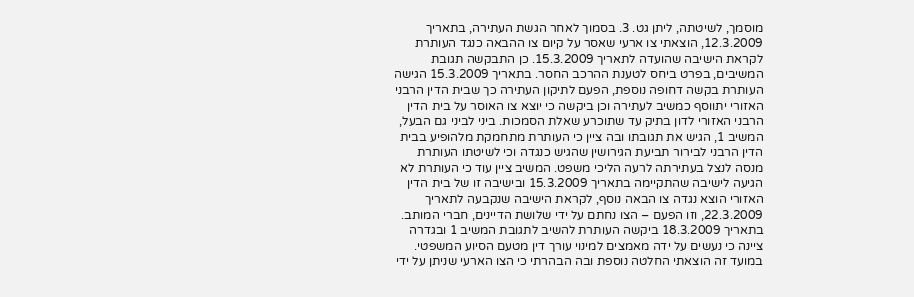מוסמך, לשיטתה, ליתן גט. 3. בסמוך לאחר הגשת העתירה, בתאריך 12.3.2009, הוצאתי צו ארעי שאסר על קיום צו ההבאה כנגד העותרת לקראת הישיבה שהועדה לתאריך 15.3.2009. כן התבקשה תגובת המשיבים, בפרט ביחס לטענת ההרכב החסר. בתאריך 15.3.2009 הגישה העותרת בקשה דחופה נוספת, הפעם לתיקון העתירה כך שבית הדין הרבני האזורי יתווסף כמשיב לעתירה וכן ביקשה כי יוצא צו האוסר על בית הדין הרבני האזורי לדון בתיק עד שתוכרע שאלת הסמכות. ביני לביני גם הבעל, המשיב 1, הגיש את תגובתו ובה ציין כי העותרת מתחמקת מלהופיע בבית הדין הרבני לבירור תביעת הגירושין שהגיש כנגדה וכי לשיטתו העותרת מנסה לנצל בעתירתה לרעה הליכי משפט. המשיב ציין עוד כי העותרת לא הגיעה לישיבה שהתקיימה בתאריך 15.3.2009 ובישיבה זו של בית הדין האזורי הוצא נגדה צו הבאה נוסף, לקראת הישיבה שנקבעה לתאריך 22.3.2009, וזו הפעם – הצו נחתם על ידי שלושת הדיינים, חברי המותב. בתאריך 18.3.2009 ביקשה העותרת להשיב לתגובת המשיב 1 ובגדרה ציינה כי נעשים על ידה מאמצים למינוי עורך דין מטעם הסיוע המשפטי. במועד זה הוצאתי החלטה נוספת ובה הבהרתי כי הצו הארעי שניתן על ידי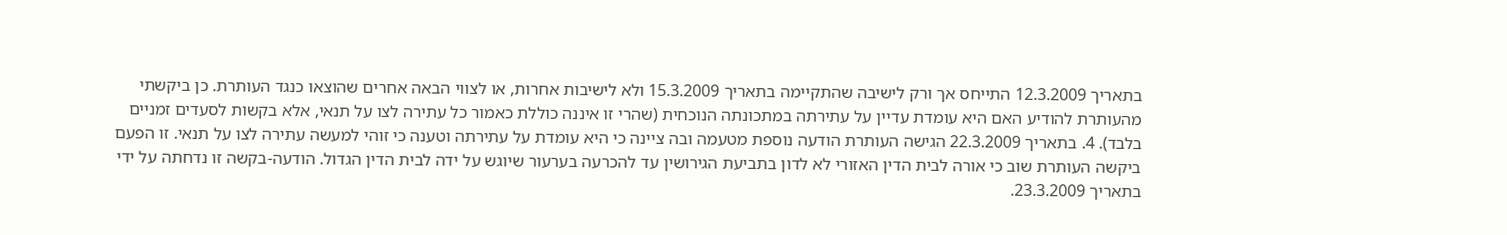בתאריך 12.3.2009 התייחס אך ורק לישיבה שהתקיימה בתאריך 15.3.2009 ולא לישיבות אחרות, או לצווי הבאה אחרים שהוצאו כנגד העותרת. כן ביקשתי מהעותרת להודיע האם היא עומדת עדיין על עתירתה במתכונתה הנוכחית (שהרי זו איננה כוללת כאמור כל עתירה לצו על תנאי, אלא בקשות לסעדים זמניים בלבד). 4. בתאריך 22.3.2009 הגישה העותרת הודעה נוספת מטעמה ובה ציינה כי היא עומדת על עתירתה וטענה כי זוהי למעשה עתירה לצו על תנאי. זו הפעם ביקשה העותרת שוב כי אורה לבית הדין האזורי לא לדון בתביעת הגירושין עד להכרעה בערעור שיוגש על ידה לבית הדין הגדול. הודעה-בקשה זו נדחתה על ידי בתאריך 23.3.2009.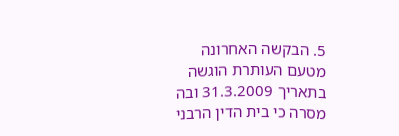5. הבקשה האחרונה מטעם העותרת הוגשה בתאריך 31.3.2009 ובה מסרה כי בית הדין הרבני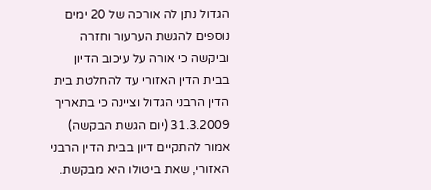הגדול נתן לה אורכה של 20 ימים נוספים להגשת הערעור וחזרה וביקשה כי אורה על עיכוב הדיון בבית הדין האזורי עד להחלטת בית הדין הרבני הגדול וציינה כי בתאריך 31.3.2009 (יום הגשת הבקשה) אמור להתקיים דיון בבית הדין הרבני האזורי, שאת ביטולו היא מבקשת.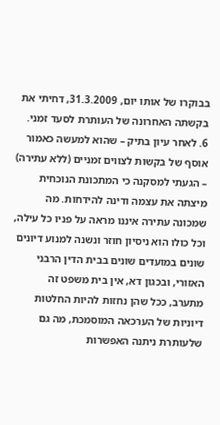בבוקרו של אותו יום, 31.3.2009, דחיתי את בקשתה האחרונה של העותרת לסעד זמני. 6. לאחר עיון בתיק – שהוא למעשה כאמור אוסף של בקשות לצווים זמניים (ללא עתירה) – הגעתי למסקנה כי המתכונת הנוכחית מיצתה את עצמה ודינה להידחות. מה שמכונה עתירה איננו מראה על פניו כל עילה, וכל כולו הוא ניסיון חוזר ונשנה למנוע דיונים שונים במועדים שונים בבית הדין הרבני האזורי, ובכגון דא, אין בית משפט זה מתערב, ככל שהן נחזות להיות החלטות דיוניות של הערכאה המוסמכת, מה גם שלעותרת ניתנה האפשרות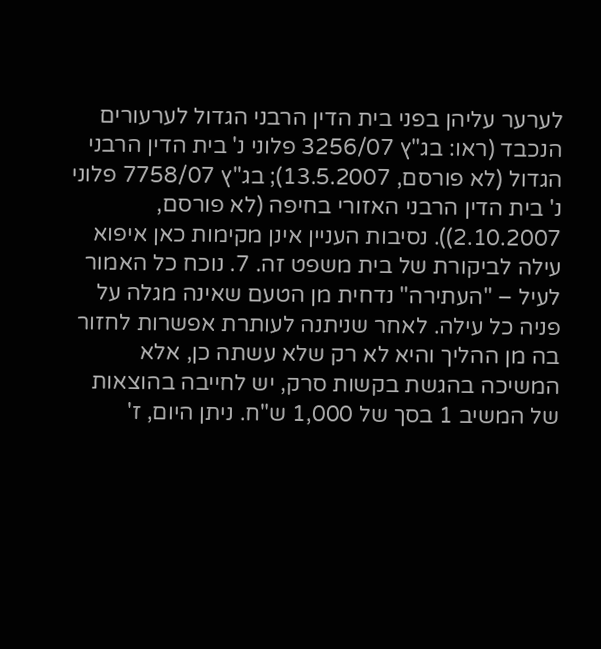לערער עליהן בפני בית הדין הרבני הגדול לערעורים הנכבד (ראו: בג"ץ 3256/07 פלוני נ' בית הדין הרבני הגדול (לא פורסם, 13.5.2007); בג"ץ 7758/07 פלוני נ' בית הדין הרבני האזורי בחיפה (לא פורסם, 2.10.2007)). נסיבות העניין אינן מקימות כאן איפוא עילה לביקורת של בית משפט זה. 7. נוכח כל האמור לעיל – "העתירה" נדחית מן הטעם שאינה מגלה על פניה כל עילה. לאחר שניתנה לעותרת אפשרות לחזור בה מן ההליך והיא לא רק שלא עשתה כן, אלא המשיכה בהגשת בקשות סרק, יש לחייבה בהוצאות של המשיב 1 בסך של 1,000 ש"ח. ניתן היום, ז'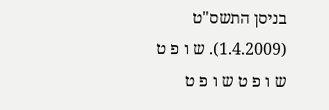בניסן התשס"ט (1.4.2009). ש ו פ ט ש ו פ ט ש ו פ ט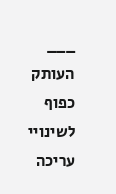___ העותק כפוף לשינויי עריכה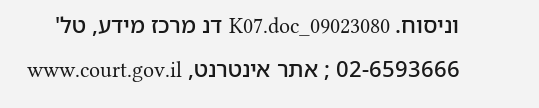וניסוח. 09023080_K07.doc דנ מרכז מידע, טל' 02-6593666 ; אתר אינטרנט, www.court.gov.il